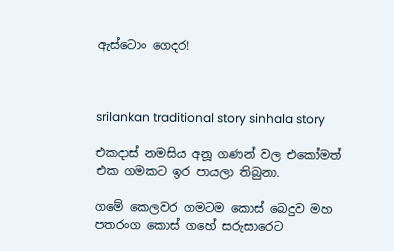ඇස්ටොං ගෙදර!



srilankan traditional story sinhala story

එකදාස් නමසිය අනූ ගණන් වල එකෝමත් එක ගමකට ඉර පායලා තිබුනා.

ගමේ කෙලවර ගමටම කොස් බෙදුව මහ පතරංග කොස් ගහේ සරුසාරෙට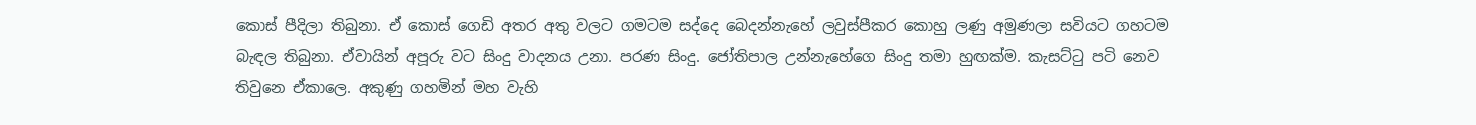කොස් පීදිලා තිබුනා. ඒ කොස් ගෙඩි අතර අතු වලට ගමටම සද්දෙ බෙදන්නැහේ ලවුස්පීකර කොහු ලණු අමුණලා සවියට ගහටම බැඳල තිබුනා. ඒවායින් අපූරු වට සිංදු වාදනය උනා. පරණ සිංදු. ජෝතිපාල උන්නැහේගෙ සිංදු තමා හුඟක්ම. කැසට්ටු පටි නෙව තිවුනෙ ඒකාලෙ. අකුණු ගහමින් මහ වැහි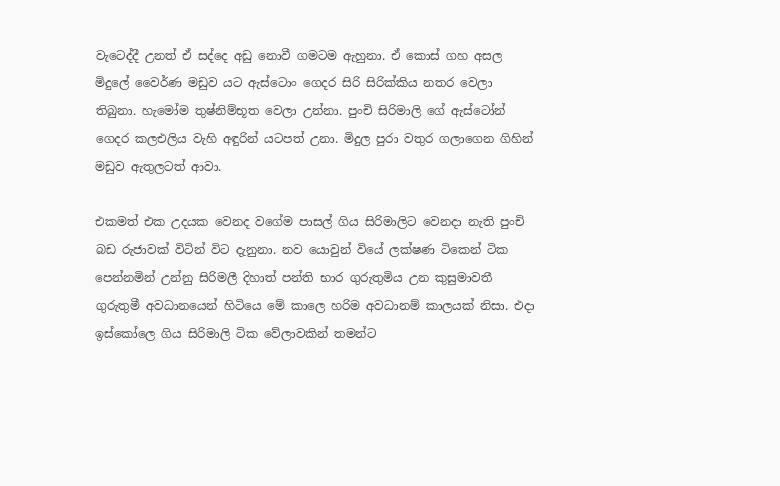වැටෙද්දී උනත් ඒ සද්දෙ අඩු නොවී ගමටම ඇහුනා. ඒ කොස් ගහ අසල මිදුලේ වෛර්ණ මඩුව යට ඇස්ටොං ගෙදර සිරි සිරික්කිය නතර වෙලා තිබුනා. හැමෝම තුෂ්නිම්භූත වෙලා උන්නා. පුංචි සිරිමාලි ගේ ඇස්ටෝන් ගෙදර කලඑලිය වැහි අඳුරින් යටපත් උනා. මිදුල පුරා වතුර ගලාගෙන ගිහින් මඩුව ඇතුලටත් ආවා.

එකමත් එක උදයක වෙනද වගේම පාසල් ගිය සිරිමාලිට වෙනදා නැති පුංචි බඩ රුජාවක් විටින් විට දැනුනා. නව යොවුන් වියේ ලක්ෂණ ටිකෙන් ටික පෙන්නමින් උන්නු සිරිමලී දිහාත් පන්ති භාර ගුරුතුමිය උන කුසුමාවතී ගුරුතුමී අවධානයෙන් හිටියෙ මේ කාලෙ හරිම අවධානම් කාලයක් නිසා. එදා ඉස්කෝලෙ ගිය සිරිමාලි ටික වේලාවකින් තමන්ට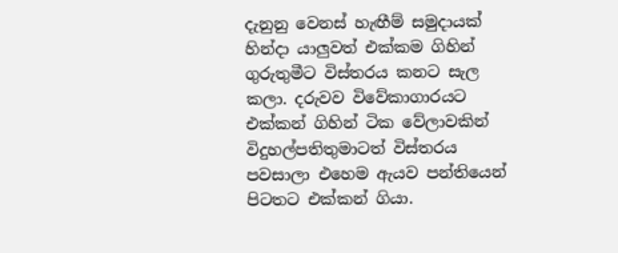දැනුනු වෙනස් හැඟීම් සමුදායක් හින්දා යාලුවත් එක්කම ගිහින් ගුරුතුමීට විස්තරය කනට සැල කලා. දරුවව විවේකාගාරයට එක්කන් ගිහින් ටික වේලාවකින් විදුහල්පතිතුමාටත් විස්තරය පවසාලා එහෙම ඇයව පන්තියෙන් පිටතට එක්කන් ගියා.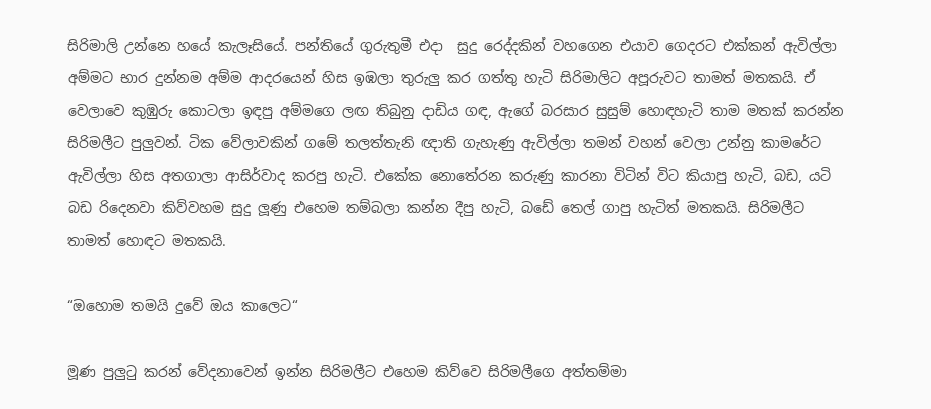සිරිමාලි උන්නෙ හයේ කැලෑසියේ. පන්තියේ ගුරුතුමී එදා  සුදු රෙද්දකින් වහගෙන එයාව ගෙදරට එක්කන් ඇවිල්ලා අම්මට භාර දුන්නම අම්ම ආදරයෙන් හිස ඉඹලා තුරුලු කර ගත්තු හැටි සිරිමාලිට අපූරුවට තාමත් මතකයි. ඒ වෙලාවෙ කුඹුරු කොටලා ඉඳපු අම්මගෙ ලඟ තිබුනු දාඩිය ගඳ, ඇගේ බරසාර සුසුම් හොඳහැටි තාම මතක් කරන්න සිරිමලීට පුලුවන්. ටික වේලාවකින් ගමේ තලත්තැනි ඥාති ගැහැණු ඇවිල්ලා තමන් වහන් වෙලා උන්නු කාමරේට ඇවිල්ලා හිස අතගාලා ආසිර්වාද කරපු හැටි. එකේක නොතේරන කරුණු කාරනා විටින් විට කියාපු හැටි, බඩ, යටි බඩ රිදෙනවා කිව්වහම සුදු ලූණු එහෙම තම්බලා කන්න දීපු හැටි, බඩේ තෙල් ගාපු හැටිත් මතකයි. සිරිමලීට තාමත් හොඳට මතකයි.

“ඔහොම තමයි දුවේ ඔය කාලෙට“

මූණ පුලුටු කරන් වේදනාවෙන් ඉන්න සිරිමලීට එහෙම කිව්වෙ සිරිමලීගෙ අත්තම්මා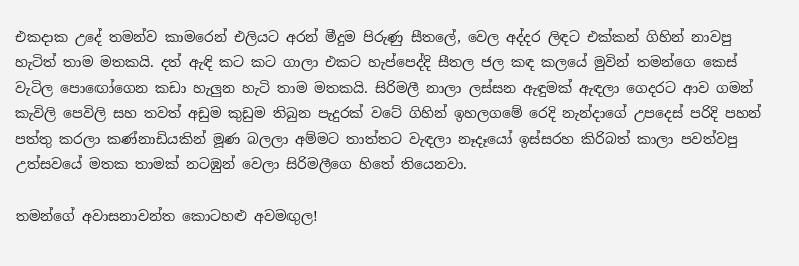එකදාක උදේ තමන්ව කාමරෙන් එලියට අරන් මීදුම පිරුණු සීතලේ, වෙල අද්දර ලිඳට එක්කන් ගිහින් නාවපු හැටිත් තාම මතකයි. දත් ඇඳි කට කට ගාලා එකට හැප්පෙද්දි සීතල ජල කඳ කලයේ මුවින් තමන්ගෙ කෙස් වැටිල පොඟෝගෙන කඩා හැලුන හැටි තාම මතකයි. සිරිමලී නාලා ලස්සන ඇඳුමක් ඇඳලා ගෙදරට ආව ගමන් කැවිලි පෙවිලි සහ තවත් අඩුම කුඩුම තිබුන පැදුරක් වටේ ගිහින් ඉහලගමේ රෙදි නැන්දාගේ උපදෙස් පරිදි පහන් පත්තු කරලා කණ්නාඩියකින් මූණ බලලා අම්මට තාත්තට වැඳලා නෑදෑයෝ ඉස්සරහ කිරිබත් කාලා පවත්වපු උත්සවයේ මතක තාමක් නටඹුන් වෙලා සිරිමලීගෙ හිතේ තියෙනවා.

තමන්ගේ අවාසනාවන්ත කොටහළු අවමඟුල!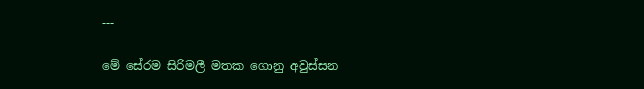---

මේ සේරම සිරිමලී මතක ගොනු අවුස්සන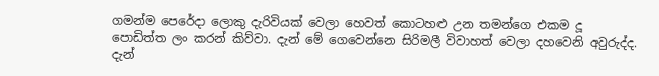ගමන්ම පෙරේදා ලොකු දැරිවියක් වෙලා හෙවත් කොටහළු උන තමන්ගෙ එකම දූ පොඩිත්ත ලං කරන් කිව්වා. දැන් මේ ගෙවෙන්නෙ සිරිමලී විවාහත් වෙලා දහවෙනි අවුරුද්ද. දැන්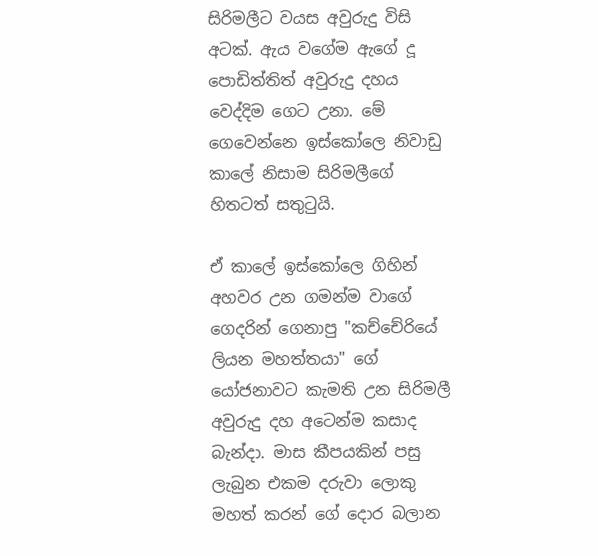සිරිමලීට වයස අවුරුදු විසි අටක්. ඇය වගේම ඇගේ දූ පොඩිත්තිත් අවුරුදු දහය වෙද්දිම ගෙට උනා. මේ ගෙවෙන්නෙ ඉස්කෝලෙ නිවාඩු කාලේ නිසාම සිරිමලීගේ හිතටත් සතුටුයි.

ඒ කාලේ ඉස්කෝලෙ ගිහින් අහවර උන ගමන්ම වාගේ ගෙදරින් ගෙනාපු "කච්චේරියේ ලියන මහත්තයා" ගේ යෝජනාවට කැමති උන සිරිමලී අවුරුදු දහ අටෙන්ම කසාද බැන්දා. මාස කීපයකින් පසු ලැබුන එකම දරුවා ලොකු මහත් කරන් ගේ දොර බලාන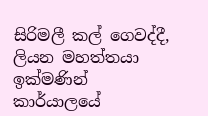සිරිමලී කල් ගෙවද්දී, ලියන මහත්තයා ඉක්මණින් කාර්යාලයේ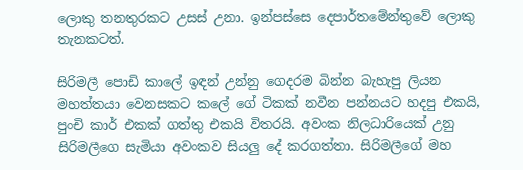ලොකු තනතුරකට උසස් උනා. ඉන්පස්සෙ දෙපාර්තමේන්තුවේ ලොකු තැනකටත්.

සිරිමලී පොඩි කාලේ ඉඳන් උන්නු ගෙදරම බින්න බැහැපු ලියන මහත්තයා වෙනසකට කලේ ගේ ටිකක් නවීන පන්නයට හදපු එකයි, පුංචි කාර් එකක් ගත්තු එකයි විතරයි. අවංක නිලධාරියෙක් උනු සිරිමලීගෙ සැමියා අවංකව සියලු දේ කරගත්තා. සිරිමලීගේ මහ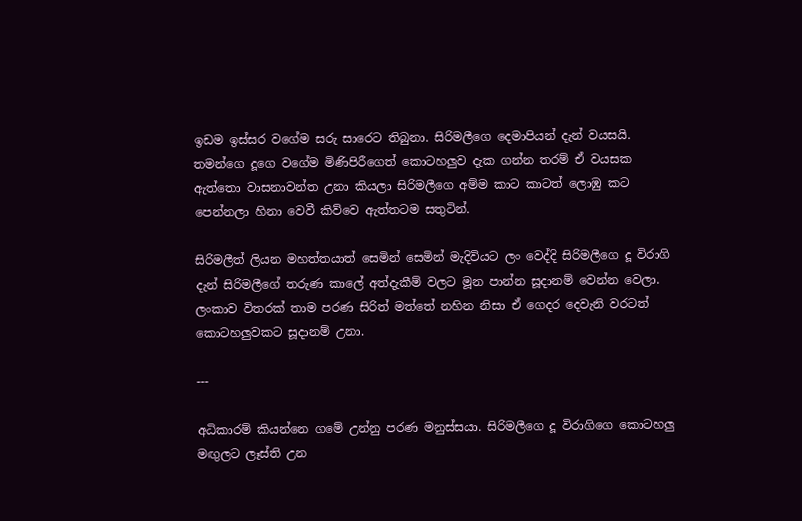ඉඩම ඉස්සර වගේම සරු සාරෙට තිබුනා. සිරිමලීගෙ දෙමාපියන් දැන් වයසයි. තමන්ගෙ දූගෙ වගේම මිණිපිරීගෙත් කොටහලුව දැක ගන්න තරම් ඒ වයසක ඇත්තො වාසනාවන්ත උනා කියලා සිරිමලීගෙ අම්ම කාට කාටත් ලොඹු කට පෙන්නලා හිනා වෙවී කිව්වෙ ඇත්තටම සතුටින්.

සිරිමලීත් ලියන මහත්තයාත් සෙමින් සෙමින් මැදිවියට ලං වෙද්දි සිරිමලීගෙ දූ විරාගි දැන් සිරිමලීගේ තරුණ කාලේ අත්දැකීම් වලට මූන පාන්න සූදානම් වෙන්න වෙලා. ලංකාව විතරක් තාම පරණ සිරිත් මත්තේ නහින නිසා ඒ ගෙදර දෙවැනි වරටත් කොටහලුවකට සූදානම් උනා.

---

අධිකාරම් කියන්නෙ ගමේ උන්නු පරණ මනුස්සයා. සිරිමලීගෙ දූ විරාගිගෙ කොටහලු මඟුලට ලෑස්ති උන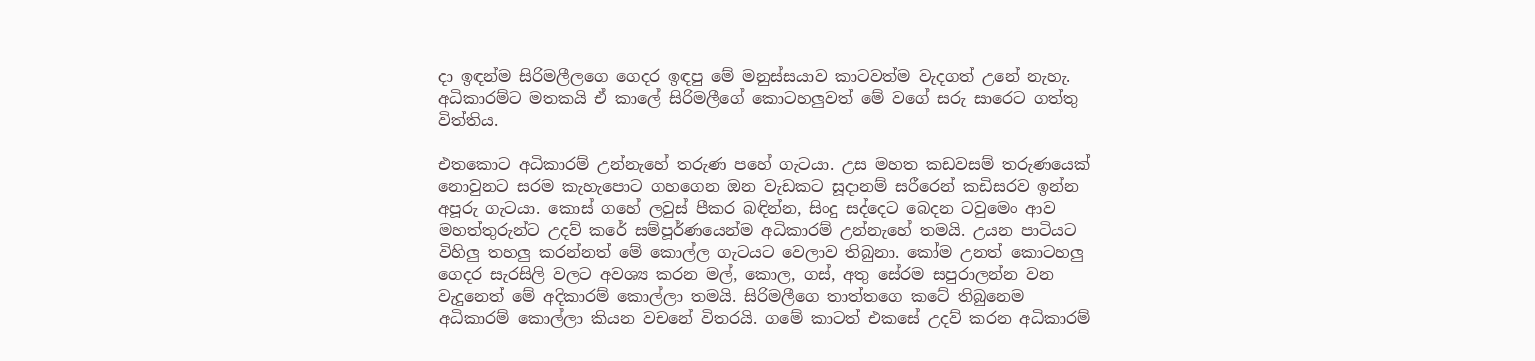දා ඉඳන්ම සිරිමලීලගෙ ගෙදර ඉඳපු මේ මනුස්සයාව කාටවත්ම වැදගත් උනේ නැහැ. අධිකාරම්ට මතකයි ඒ කාලේ සිරිමලීගේ කොටහලුවත් මේ වගේ සරු සාරෙට ගත්තු විත්තිය.

එතකොට අධිකාරම් උන්නැහේ තරුණ පහේ ගැටයා. උස මහත කඩවසම් තරුණයෙක් නොවුනට සරම කැහැපොට ගහගෙන ඔන වැඩකට සූදානම් සරීරෙන් කඩිසරව ඉන්න අපූරු ගැටයා. කොස් ගහේ ලවුස් පීකර බඳින්න, සිංදු සද්දෙට බෙදන ටවුමෙං ආව මහත්තුරුන්ට උදව් කරේ සම්පූර්ණයෙන්ම අධිකාරම් උන්නැහේ තමයි. උයන පාටියට විහිලු තහලු කරන්නත් මේ කොල්ල ගැටයට වෙලාව තිබුනා. කෝම උනත් කොටහලු ගෙදර සැරසිලි වලට අවශ්‍ය කරන මල්, කොල, ගස්, අතු සේරම සපුරාලන්න වන වැදුනෙත් මේ අදිකාරම් කොල්ලා තමයි. සිරිමලීගෙ තාත්තගෙ කටේ තිබුනෙම අධිකාරම් කොල්ලා කියන වචනේ විතරයි. ගමේ කාටත් එකසේ උදව් කරන අධිකාරම්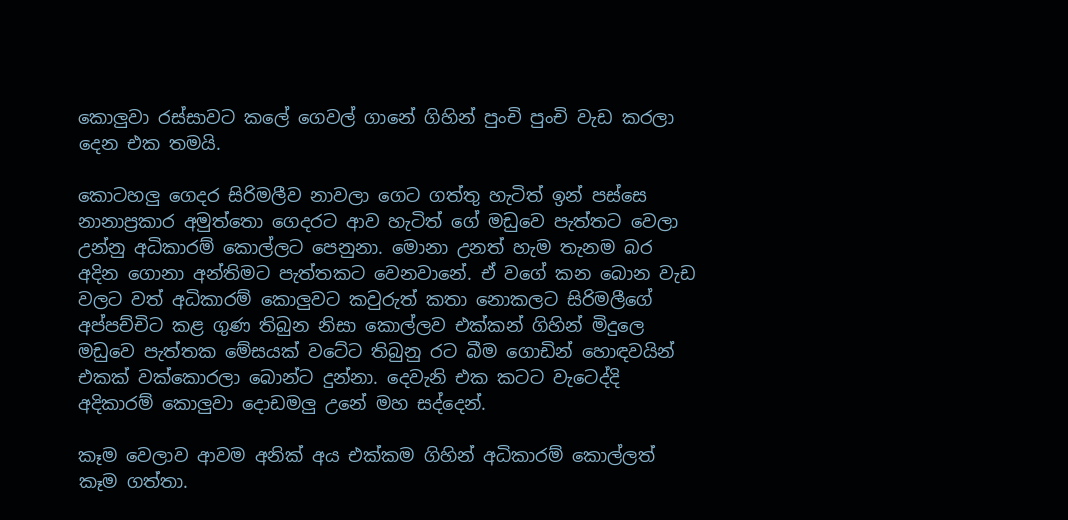කොලුවා රස්සාවට කලේ ගෙවල් ගානේ ගිහින් පුංචි පුංචි වැඩ කරලා දෙන එක තමයි.

කොටහලු ගෙදර සිරිමලීව නාවලා ගෙට ගත්තු හැටිත් ඉන් පස්සෙ නානාප්‍රකාර අමුත්තො ගෙදරට ආව හැටිත් ගේ මඩුවෙ පැත්තට වෙලා උන්නු අධිකාරම් කොල්ලට පෙනුනා. මොනා උනත් හැම තැනම බර අදින ගොනා අන්තිමට පැත්තකට වෙනවානේ. ඒ වගේ කන බොන වැඩ වලට වත් අධිකාරම් කොලුවට කවුරුත් කතා නොකලට සිරිමලීගේ අප්පච්චිට කළ ගුණ තිබුන නිසා කොල්ලව එක්කන් ගිහින් මිදුලෙ මඩුවෙ පැත්තක මේසයක් වටේට තිබුනු රට බීම ගොඩින් හොඳවයින් එකක් වක්කොරලා බොන්ට දුන්නා. දෙවැනි එක කටට වැටෙද්දි අදිකාරම් කොලුවා දොඩමලු උනේ මහ සද්දෙන්.

කෑම වෙලාව ආවම අනික් අය එක්කම ගිහින් අධිකාරම් කොල්ලත් කෑම ගත්තා.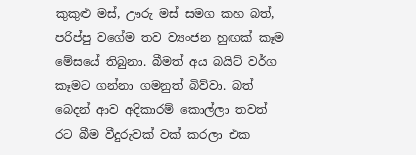කුකුළු මස්, ඌරු මස් සමග කහ බත්, පරිප්පු වගේම තව ව්‍යංජන හුඟක් කෑම මේසයේ තිබුනා. බීමත් අය බයිට් වර්ග කෑමට ගන්නා ගමනුත් බිව්වා. බත් බෙදන් ආව අදිකාරම් කොල්ලා තවත් රට බීම වීදුරුවක් වක් කරලා එක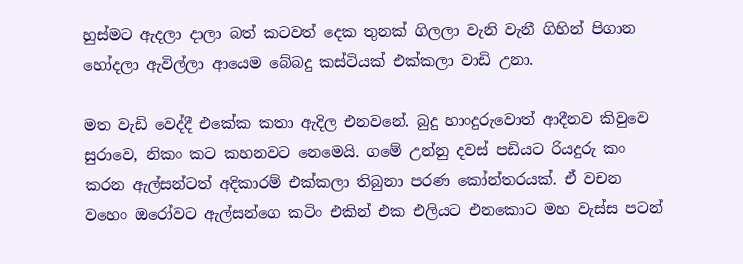හුස්මට ඇදලා දාලා බත් කටවත් දෙක තුනක් ගිලලා වැනි වැනී ගිහින් පිගාන හෝදලා ඇවිල්ලා ආයෙම බේබදු කස්ටියක් එක්කලා වාඩි උනා.

මත වැඩි වෙද්දී එකේක කතා ඇදිල එනවනේ. බුදු හාංදුරුවොත් ආදීනව කිවුවෙ සුරාවෙ, නිකං කට කහනවට නෙමෙයි. ගමේ උන්නු දවස් පඩියට රියදුරු කං කරන ඇල්සන්ටත් අදිකාරම් එක්කලා තිබුනා පරණ කෝන්තරයක්. ඒ වචන වහෙං ඔරෝවට ඇල්සන්ගෙ කටිං එකින් එක එලියට එනකොට මහ වැස්ස පටන්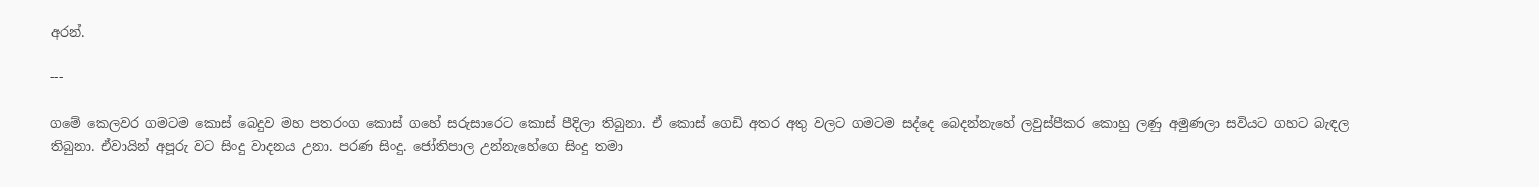අරන්.

---

ගමේ කෙලවර ගමටම කොස් බෙදුව මහ පතරංග කොස් ගහේ සරුසාරෙට කොස් පීදිලා තිබුනා. ඒ කොස් ගෙඩි අතර අතු වලට ගමටම සද්දෙ බෙදන්නැහේ ලවුස්පීකර කොහු ලණු අමුණලා සවියට ගහට බැඳල තිබුනා. ඒවායින් අපූරු වට සිංදු වාදනය උනා. පරණ සිංදු. ජෝතිපාල උන්නැහේගෙ සිංදු තමා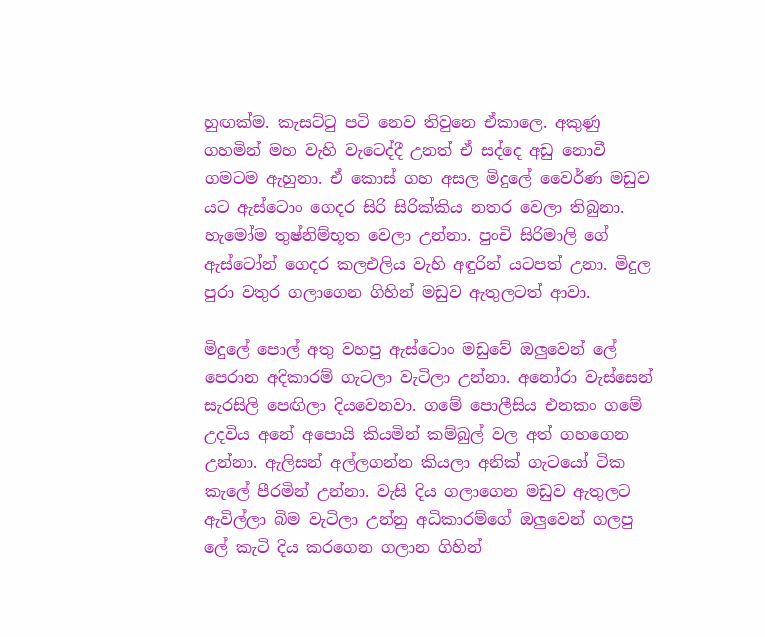හුඟක්ම. කැසට්ටු පටි නෙව තිවුනෙ ඒකාලෙ. අකුණු ගහමින් මහ වැහි වැටෙද්දී උනත් ඒ සද්දෙ අඩු නොවී ගමටම ඇහුනා. ඒ කොස් ගහ අසල මිදුලේ වෛර්ණ මඩුව යට ඇස්ටොං ගෙදර සිරි සිරික්කිය නතර වෙලා තිබුනා. හැමෝම තුෂ්නිම්භූත වෙලා උන්නා. පුංචි සිරිමාලි ගේ ඇස්ටෝන් ගෙදර කලඑලිය වැහි අඳුරින් යටපත් උනා. මිදුල පුරා වතුර ගලාගෙන ගිහින් මඩුව ඇතුලටත් ආවා.

මිදුලේ පොල් අතු වහපු ඇස්ටොං මඩුවේ ඔලුවෙන් ලේ පෙරාන අදිකාරම් ගැටලා වැටිලා උන්නා. අනෝරා වැස්සෙන් සැරසිලි පෙඟිලා දියවෙනවා. ගමේ පොලීසිය එනකං ගමේ උදවිය අනේ අපොයි කියමින් කම්බුල් වල අත් ගහගෙන උන්නා. ඇලිසන් අල්ලගන්න කියලා අනික් ගැටයෝ ටික කැලේ පීරමින් උන්නා. වැසි දිය ගලාගෙන මඩුව ඇතුලට ඇවිල්ලා බිම වැටිලා උන්නු අධිකාරම්ගේ ඔලුවෙන් ගලපු ලේ කැටි දිය කරගෙන ගලාන ගිහින්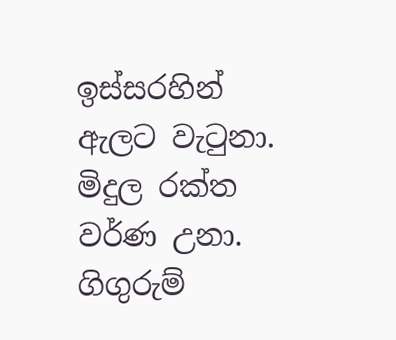ඉස්සරහින් ඇලට වැටුනා. මිදුල රක්ත වර්ණ උනා. ගිගුරුම්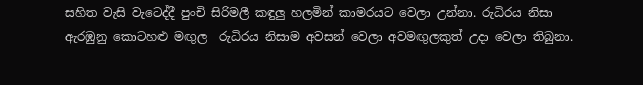සහිත වැසි වැටෙද්දී පුංචි සිරිමලී කඳුලු හලමින් කාමරයට වෙලා උන්නා. රුධිරය නිසා ඇරඹුනු කොටහළු මඟුල  රුධිරය නිසාම අවසන් වෙලා අවමඟුලකුත් උදා වෙලා තිබුනා.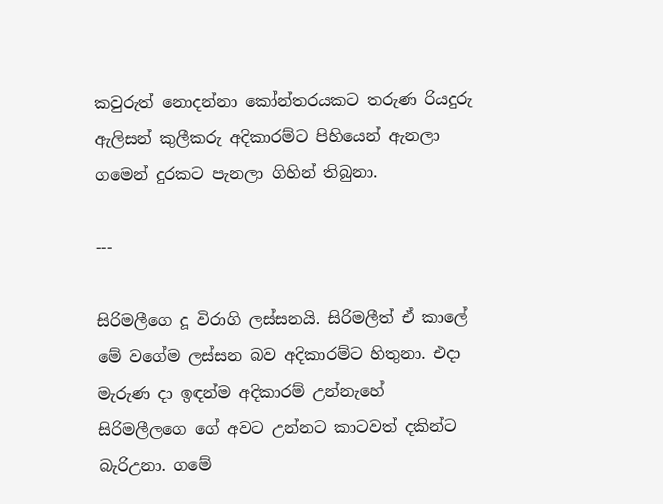කවුරුත් නොදන්නා කෝන්තරයකට තරුණ රියදුරු ඇලිසන් කුලීකරු අදිකාරම්ට පිහියෙන් ඇනලා ගමෙන් දුරකට පැනලා ගිහින් තිබුනා.

---

සිරිමලීගෙ දූ විරාගි ලස්සනයි. සිරිමලීත් ඒ කාලේ මේ වගේම ලස්සන බව අදිකාරම්ට හිතුනා. එදා මැරුණ දා ඉඳන්ම අදිකාරම් උන්නැහේ සිරිමලීලගෙ ගේ අවට උන්නට කාටවත් දකින්ට බැරිඋනා. ගමේ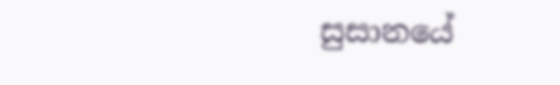සුසානයේ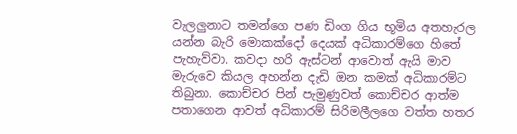වැලලුනාට තමන්ගෙ පණ ඩිංග ගිය භූමිය අතහැරල යන්න බැරි මොකක්දෝ දෙයක් අධිකාරම්ගෙ හිතේ පැහැව්වා. කවදා හරි ඇස්ටන් ආවොත් ඇයි මාව මැරුවෙ කියල අහන්න දැඩි ඔන කමක් අධිකාරම්ට තිබුනා. කොච්චර පින් පැමුණුවත් කොච්චර ආත්ම පතාගෙන ආවත් අධිකාරම් සිරිමලීලගෙ වත්ත හතර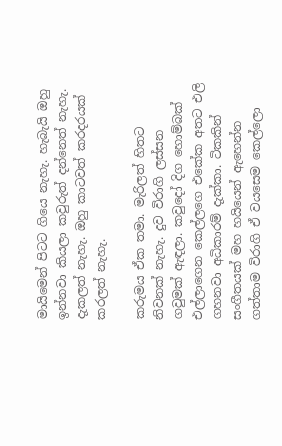මායිමෙන් පිටට ගියෙ නැහැ. හැබැයි ඔහු ඉන්නවා කියලා කවුරුත් දන්නෙත් නැහැ. දැකලත් නැහැ. ඔහු කාටවත් කරදරයක් කරලත් නැහැ.

කරුමය ඒක තමා. මැරිලත් හිතට නිවනක් නැහැ. දුව විරාගි ලස්සන ගවුමක් ඇඳලා. කවුදෝ දිග හොම්බක් එල්ලාගෙන කෙල්ලගෙ එකේක අතට එලි ගහනවා අධිකාරම් දැක්කා. ටිකකින් සංගීතයක් මහ හයියෙන් ඇහෙන්න ගත්තාම විරාගි ඒ වයසෙම කෙල්ලො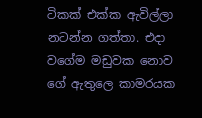ටිකක් එක්ක ඇවිල්ලා නටන්න ගත්තා. එදා වගේම මඩුවක නොව ගේ ඇතුලෙ කාමරයක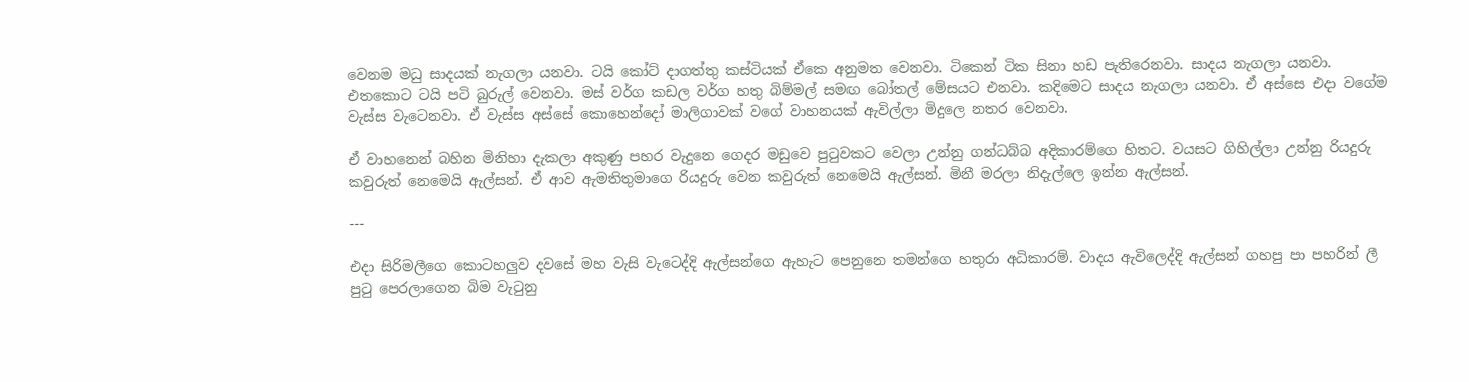වෙනම මධු සාදයක් නැගලා යනවා. ටයි කෝට් දාගත්තු කස්ටියක් ඒකෙ අනුමත වෙනවා. ටිකෙන් ටික සිනා හඩ පැතිරෙනවා. සාදය නැගලා යනවා. එතකොට ටයි පටි බුරුල් වෙනවා. මස් වර්ග කඩල වර්ග හතු බිම්මල් සමඟ බෝතල් මේසයට එනවා. කදිමෙට සාදය නැගලා යනවා. ඒ අස්සෙ එදා වගේම වැස්ස වැටෙනවා. ඒ වැස්ස අස්සේ කොහෙන්දෝ මාලිගාවක් වගේ වාහනයක් ඇවිල්ලා මිදුලෙ නතර වෙනවා.

ඒ වාහනෙන් බහින මිනිහා දැකලා අකුණු පහර වැදුනෙ ගෙදර මඩුවෙ පුටුවකට වෙලා උන්නු ගන්ධබ්බ අදිකාරම්ගෙ හිතට. වයසට ගිහිල්ලා උන්නු රියදුරු කවුරුත් නෙමෙයි ඇල්සන්. ඒ ආව ඇමතිතුමාගෙ රියදුරු වෙන කවුරුත් නෙමෙයි ඇල්සන්. මිනී මරලා නිදැල්ලෙ ඉන්න ඇල්සන්.

---

එදා සිරිමලීගෙ කොටහලුව දවසේ මහ වැසි වැටෙද්දි ඇල්සන්ගෙ ඇහැට පෙනුනෙ තමන්ගෙ හතුරා අධිකාරම්. වාදය ඇවිලෙද්දි ඇල්සන් ගහපු පා පහරින් ලී පුටු පෙරලාගෙන බිම වැටුනු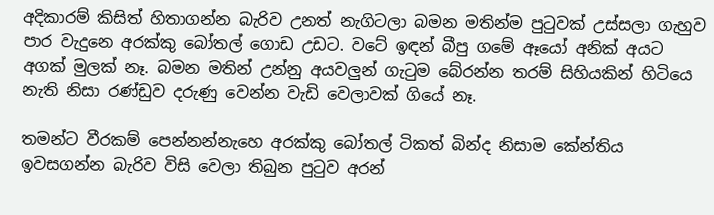අදිකාරම් කිසිත් හිතාගන්න බැරිව උනත් නැගිටලා බමන මතින්ම පුටුවක් උස්සලා ගැහුව පාර වැදුනෙ අරක්කු බෝතල් ගොඩ උඩට. වටේ ඉඳන් බීපු ගමේ ඈයෝ අනික් අයට අගක් මුලක් නෑ. බමන මතින් උන්නු අයවලුන් ගැටුම බේරන්න තරම් සිහියකින් හිටියෙ නැති නිසා රණ්ඩුව දරුණු වෙන්න වැඩි වෙලාවක් ගියේ නෑ.

තමන්ට වීරකම් පෙන්නන්නැහෙ අරක්කු බෝතල් ටිකත් බින්ද නිසාම කේන්තිය ඉවසගන්න බැරිව විසි වෙලා තිබුන පුටුව අරන්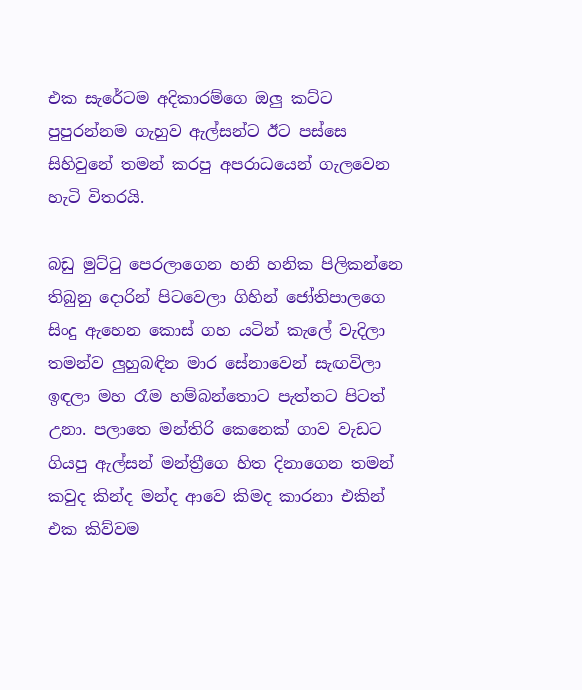එක සැරේටම අදිකාරම්ගෙ ඔලු කට්ට පුපුරන්නම ගැහුව ඇල්සන්ට ඊට පස්සෙ සිහිවුනේ තමන් කරපු අපරාධයෙන් ගැලවෙන හැටි විතරයි.

බඩු මුට්ටු පෙරලාගෙන හනි හනික පිලිකන්නෙ තිබුනු දොරින් පිටවෙලා ගිහින් ජෝතිපාලගෙ සිංදු ඇහෙන කොස් ගහ යටින් කැලේ වැදිලා තමන්ව ලුහුබඳින මාර සේනාවෙන් සැඟවිලා ඉඳලා මහ රෑම හම්බන්තොට පැත්තට පිටත් උනා. පලාතෙ මන්තිරි කෙනෙක් ගාව වැඩට ගියපු ඇල්සන් මන්ත්‍රීගෙ හිත දිනාගෙන තමන් කවුද කින්ද මන්ද ආවෙ කිමද කාරනා එකින් එක කිව්වම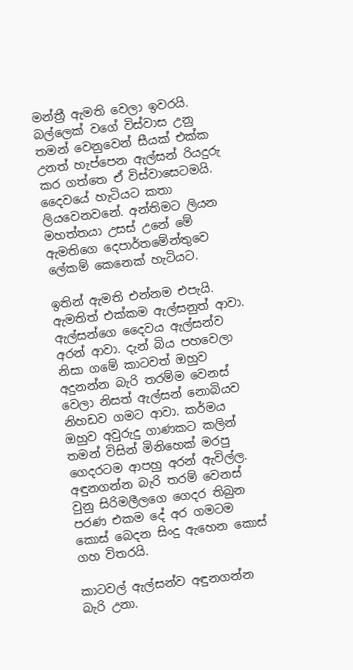මන්ත්‍රී ඇමති වෙලා ඉවරයි. බල්ලෙක් වගේ විස්වාස උනු තමන් වෙනුවෙන් සීයක් එක්ක උනත් හැප්පෙන ඇල්සන් රියදුරු කර ගත්තෙ ඒ විස්වාසෙටමයි. දෛවයේ හැටියට කතා ලියවෙනවනේ. අන්තිමට ලියන මහත්තයා උසස් උනේ මේ ඇමතිගෙ දෙපාර්තමේන්තුවෙ ලේකම් කෙනෙක් හැටියට.

ඉතින් ඇමති එන්නම එපැයි. ඇමතිත් එක්කම ඇල්සනුත් ආවා. ඇල්සන්ගෙ දෛවය ඇල්සන්ව අරන් ආවා. දැන් බිය පහවෙලා නිසා ගමේ කාටවත් ඔහුව අදුනන්න බැරි තරම්ම වෙනස් වෙලා නිසත් ඇල්සන් නොබියව නිහඩව ගමට ආවා. කර්මය ඔහුව අවුරුදු ගාණකට කලින් තමන් විසින් මිනිහෙක් මරපු ගෙදරටම ආපහු අරන් ඇවිල්ල. අඳුනගන්න බැරි තරම් වෙනස් වුනු සිරිමලීලගෙ ගෙදර තිබුන පරණ එකම දේ අර ගමටම කොස් බෙදන සිංදු ඇහෙන කොස් ගහ විතරයි.

කාටවල් ඇල්සන්ව අඳුනගන්න බැරි උනා.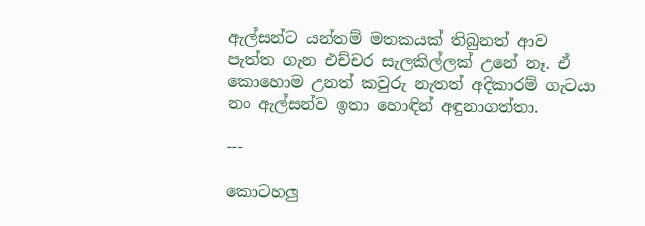ඇල්සන්ට යන්තම් මතකයක් තිබුනත් ආව පැත්ත ගැන එච්චර සැලකිල්ලක් උනේ නෑ. ඒ කොහොම උනත් කවුරු නැතත් අදිකාරම් ගැටයා නං ඇල්සන්ව ඉතා හොඳින් අඳුනාගත්තා.

---

කොටහලු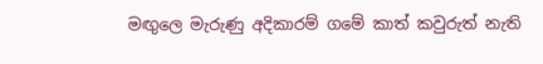මඟුලෙ මැරුණු අදිකාරම් ගමේ කාත් කවුරුත් නැති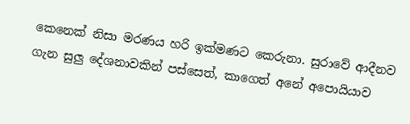කෙනෙක් නිසා මරණය හරි ඉක්මණට කෙරුනා. සුරාවේ ආදීනව ගැන සුලු දේශනාවකින් පස්සෙත්, කාගෙත් අනේ අපොයියාව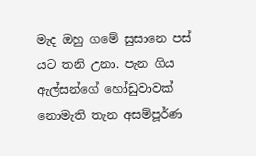මැද ඔහු ගමේ සුසානෙ පස් යට තනි උනා. පැන ගිය ඇල්සන්ගේ හෝඩුවාවක් නොමැති තැන අසම්පූර්ණ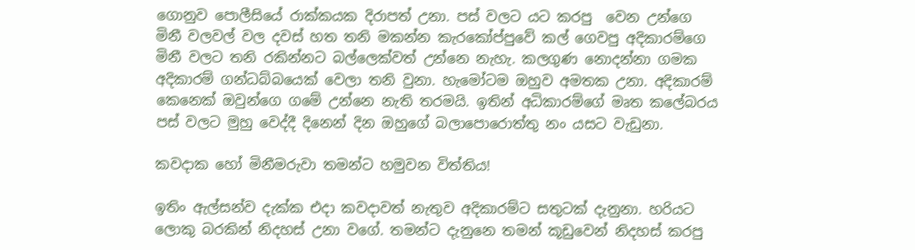ගොනුව පොලීසියේ රාක්කයක දිරාපත් උනා. පස් වලට යට කරපු  වෙන උන්ගෙ මිනී වලවල් වල දවස් හත තනි මකන්න කැරකෝප්පුවේ කල් ගෙවපු අදිකාරම්ගෙ මිනී වලට තනි රකින්නට බල්ලෙක්වත් උන්නෙ නැහැ. කලගුණ නොදන්නා ගමක අදිකාරම් ගන්ධබ්බයෙක් වෙලා තනි වුනා. හැමෝටම ඔහුව අමතක උනා. අදිකාරම් කෙනෙක් ඔවුන්ගෙ ගමේ උන්නෙ නැති තරමයි. ඉතින් අධිකාරම්ගේ මෘත කලේබරය පස් වලට මුහු වෙද්දී දිනෙන් දින ඔහුගේ බලාපොරොත්තු නං යසට වැඩුනා.

කවදාක හෝ මිනීමරුවා තමන්ට හමුවන විත්තිය!

ඉතිං ඇල්සන්ව දැක්ක එදා කවදාවත් නැතුව අදිකාරම්ට සතුටක් දැනුනා. හරියට ලොකු බරකින් නිදහස් උනා වගේ. තමන්ට දැනුනෙ තමන් කූඩුවෙන් නිදහස් කරපු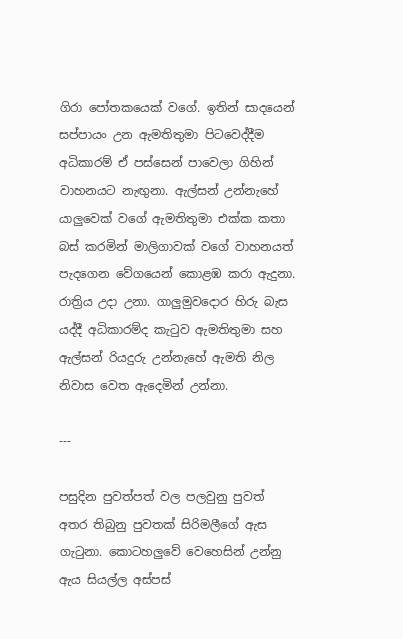ගිරා පෝතකයෙක් වගේ. ඉතින් සාදයෙන් සප්පායං උන ඇමතිතුමා පිටවෙද්දීම අධිකාරම් ඒ පස්සෙන් පාවෙලා ගිහින් වාහනයට නැඟුනා. ඇල්සන් උන්නැහේ යාලුවෙක් වගේ ඇමතිතුමා එක්ක කතා බස් කරමින් මාලිගාවක් වගේ වාහනයත්  පැදගෙන වේගයෙන් කොළඹ කරා ඇදුනා. රාත්‍රිය උදා උනා. ගාලුමුවදොර හිරු බැස යද්දී අධිකාරම්ද කැටුව ඇමතිතුමා සහ ඇල්සන් රියදුරු උන්නැහේ ඇමති නිල නිවාස වෙත ඇදෙමින් උන්නා.

---

පසුදින පුවත්පත් වල පලවුනු පුවත් අතර තිබුනු පුවතක් සිරිමලීගේ ඇස ගැටුනා. කොටහලුවේ වෙහෙසින් උන්නු ඇය සියල්ල අස්පස්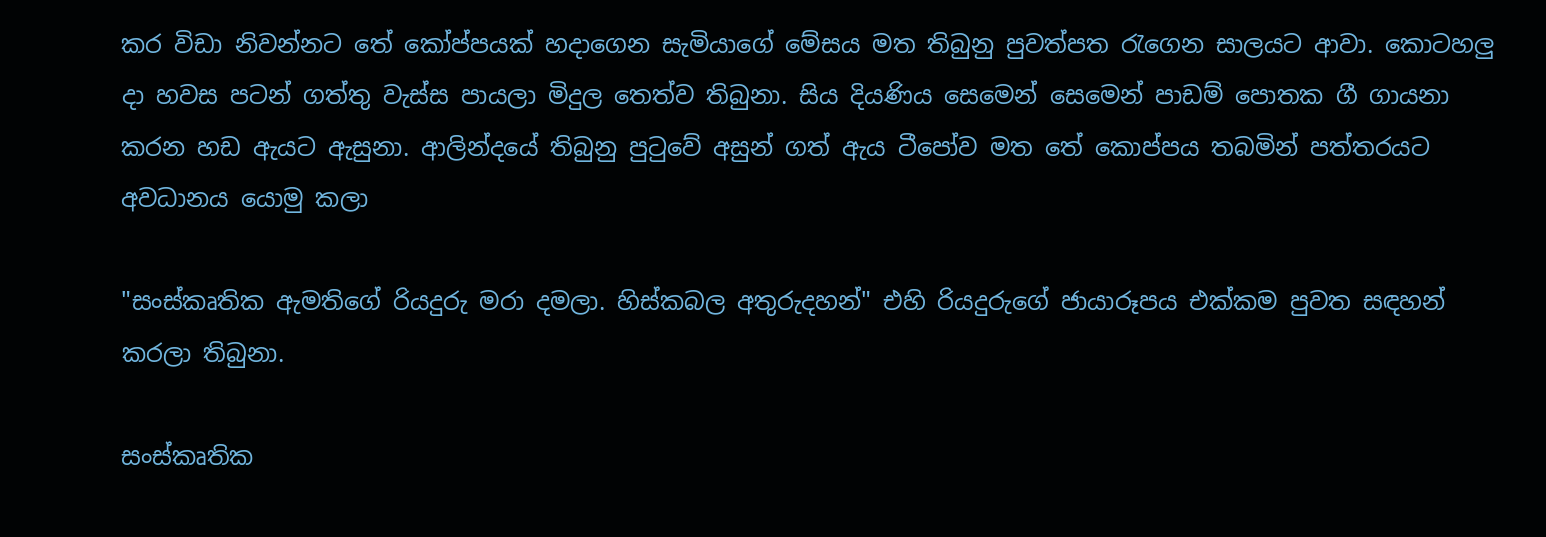කර විඩා නිවන්නට තේ කෝප්පයක් හදාගෙන සැමියාගේ මේසය මත තිබුනු පුවත්පත රැගෙන සාලයට ආවා. කොටහලු දා හවස පටන් ගත්තු වැස්ස පායලා මිදුල තෙත්ව තිබුනා. සිය දියණිය සෙමෙන් සෙමෙන් පාඩම් පොතක ගී ගායනා කරන හඩ ඇයට ඇසුනා. ආලින්දයේ තිබුනු පුටුවේ අසුන් ගත් ඇය ටීපෝව මත තේ කොප්පය තබමින් පත්තරයට අවධානය යොමු කලා

"සංස්කෘතික ඇමතිගේ රියදුරු මරා දමලා. හිස්කබල අතුරුදහන්" එහි රියදුරුගේ ජායාරූපය එක්කම පුවත සඳහන් කරලා තිබුනා.

සංස්කෘතික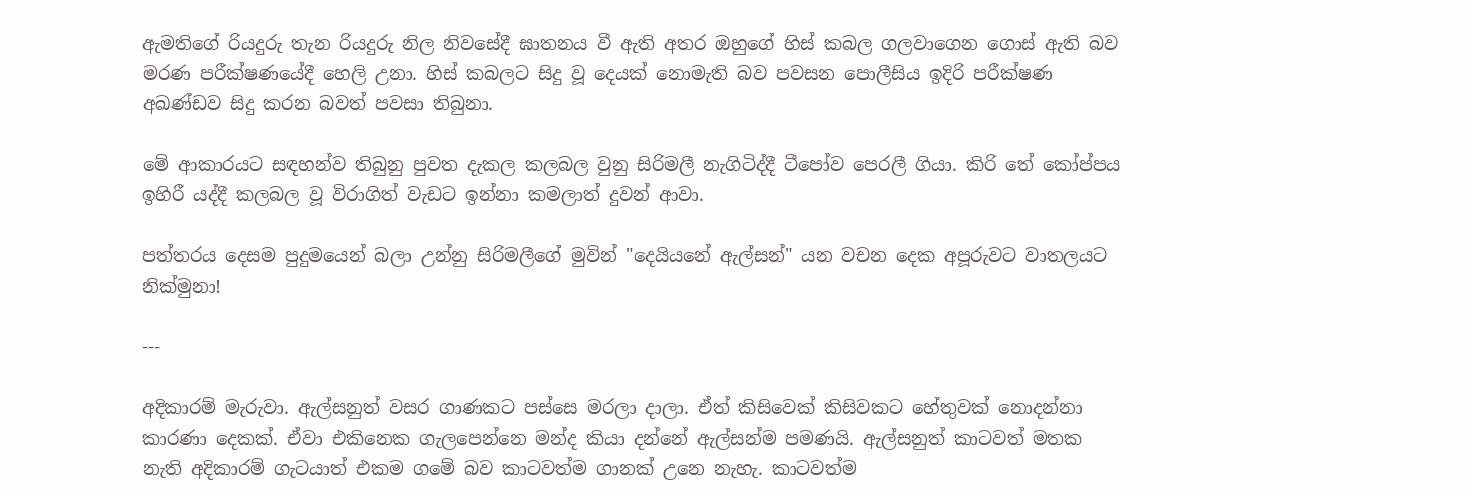ඇමතිගේ රියදුරු තැන රියදුරු නිල නිවසේදී ඝාතනය වී ඇති අතර ඔහුගේ හිස් කබල ගලවාගෙන ගොස් ඇති බව මරණ පරීක්ෂණයේදී හෙලි උනා. හිස් කබලට සිදු වූ දෙයක් නොමැති බව පවසන පොලීසිය ඉදිරි පරීක්ෂණ අඛණ්ඩව සිදු කරන බවත් පවසා තිබුනා.

මේ ආකාරයට සඳහන්ව තිබුනු පුවත දැකල කලබල වුනු සිරිමලී නැගිටිද්දී ටීපෝව පෙරලී ගියා. කිරි තේ කෝප්පය ඉහිරී යද්දී කලබල වූ විරාගිත් වැඩට ඉන්නා කමලාත් දුවන් ආවා.

පත්තරය දෙසම පුදුමයෙන් බලා උන්නු සිරිමලීගේ මුවින් "දෙයියනේ ඇල්සන්" යන වචන දෙක අපූරුවට වාතලයට නික්මුනා!

---

අදිකාරම් මැරුවා. ඇල්සනුත් වසර ගාණකට පස්සෙ මරලා දාලා. ඒත් කිසිවෙක් කිසිවකට හේතුවක් නොදන්නා කාරණා දෙකක්. ඒවා එකිනෙක ගැලපෙන්නෙ මන්ද කියා දන්නේ ඇල්සන්ම පමණයි. ඇල්සනුත් කාටවත් මතක නැති අදිකාරම් ගැටයාත් එකම ගමේ බව කාටවත්ම ගානක් උනෙ නැහැ. කාටවත්ම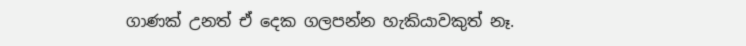ගාණක් උනත් ඒ දෙක ගලපන්න හැකියාවකුත් නෑ.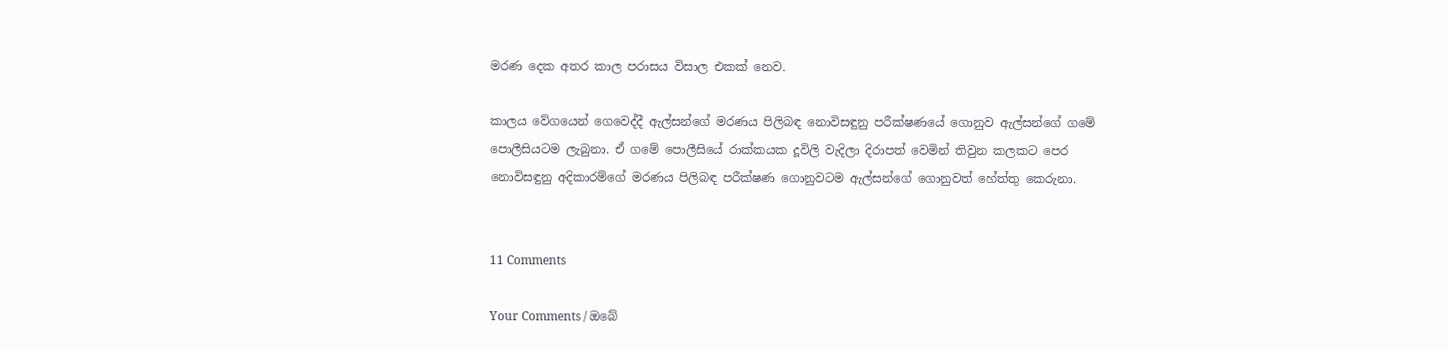මරණ දෙක අතර කාල පරාසය විසාල එකක් නෙව.

කාලය වේගයෙන් ගෙවෙද්දී ඇල්සන්ගේ මරණය පිලිබඳ නොවිසඳුනු පරීක්ෂණයේ ගොනුව ඇල්සන්ගේ ගමේ පොලීසියටම ලැබුනා. ඒ ගමේ පොලීසියේ රාක්කයක දූවිලි වැදිලා දිරාපත් වෙමින් තිවුන කලකට පෙර නොවිසඳුනු අදිකාරම්ගේ මරණය පිලිබඳ පරීක්ෂණ ගොනුවටම ඇල්සන්ගේ ගොනුවත් හේත්තු කෙරුනා.


11 Comments

Your Comments / ඔබේ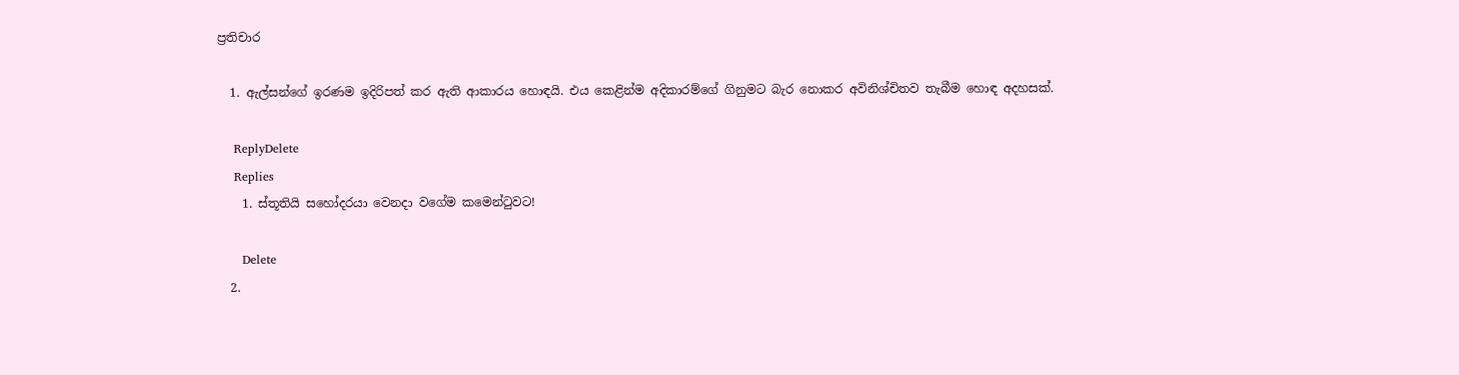ප්‍රතිචාර

  1. ඇල්සන්ගේ ඉරණම ඉදිරිපත් කර ඇති ආකාරය හොඳයි. එය කෙළින්ම අදිකාරම්ගේ ගිනුමට බැර නොකර අවිනිශ්චිතව තැබීම හොඳ අදහසක්.

    ReplyDelete
    Replies
    1. ස්තූතියි සහෝදරයා වෙනදා වගේම කමෙන්ටුවට!

      Delete
  2.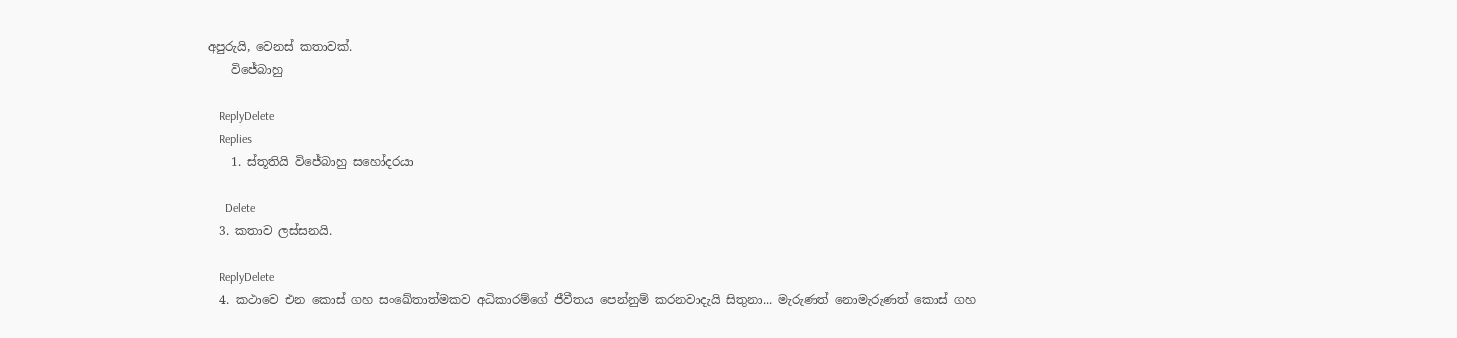අපුරුයි, වෙනස් කතාවක්.
    විජේබාහු

    ReplyDelete
    Replies
    1. ස්තූතියි විජේබාහු සහෝදරයා

      Delete
  3. කතාව ලස්සනයි.

    ReplyDelete
  4. කථාවෙ එන කොස් ගහ සංඛේතාත්මකව අධිකාරම්ගේ ජීවීතය පෙන්නුම් කරනවාදැයි සිතුනා... මැරුණත් නොමැරුණත් කොස් ගහ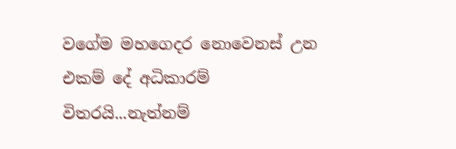වගේම මහගෙදර නොවෙනස් උන එකම් දේ අධිකාරම් විතරයි...නැත්නම්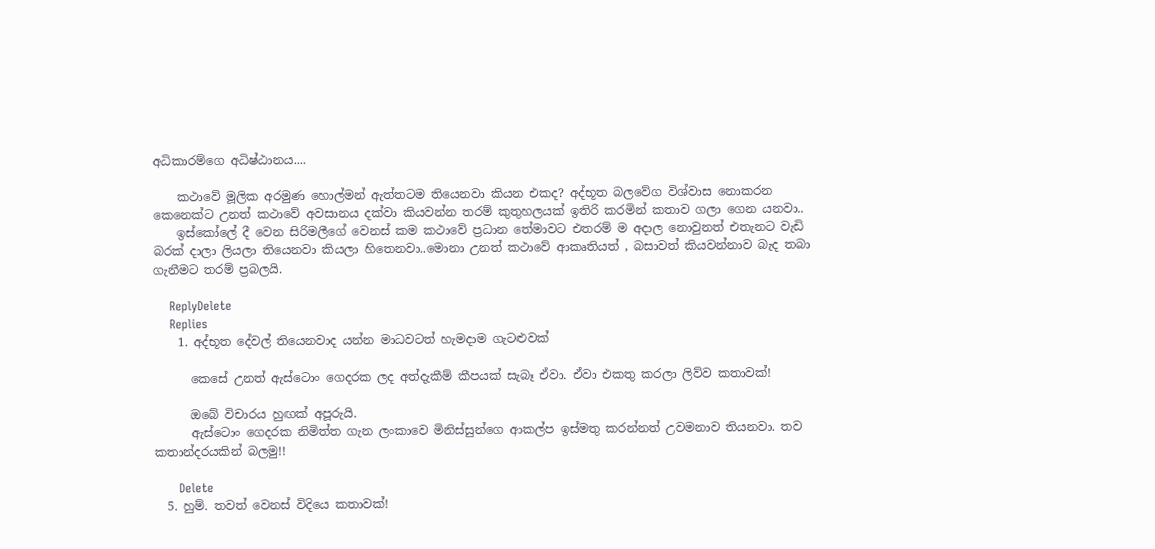අධිකාරම්ගෙ අධිෂ්ඨානය....

    කථාවේ මූලික අරමුණ හොල්මන් ඇත්තටම තියෙනවා කියන එකද? අද්භූත බලවේග විශ්වාස නොකරන කෙනෙක්ට උනත් කථාවේ අවසානය දක්වා කියවන්න තරම් කුතුහලයක් ඉතිරි කරමින් කතාව ගලා ගෙන යනවා..
    ඉස්කෝලේ දී වෙන සිරිමලීගේ වෙනස් කම කථාවේ ප්‍රධාන තේමාවට එතරම් ම අදාල නොවුනත් එතැනට වැඩි බරක් දාලා ලියලා තියෙනවා කියලා හිතෙනවා..මොනා උනත් කථාවේ ආකෘතියත් , බසාවත් කියවන්නාව බැද තබා ගැනීමට තරම් ප්‍රබලයි.

    ReplyDelete
    Replies
    1. අද්භූත දේවල් තියෙනවාද යන්න මාධවටත් හැමදාම ගැටළුවක්

      කෙසේ උනත් ඇස්ටොං ගෙදරක ලද අත්දැකීම් කීපයක් සැබෑ ඒවා. ඒවා එකතු කරලා ලිව්ව කතාවක්!

      ඔබේ විචාරය හුඟක් අපූරුයි.
      ඇස්ටොං ගෙදරක නිමිත්ත ගැන ලංකාවෙ මිනිස්සුන්ගෙ ආකල්ප ඉස්මතු කරන්නත් උවමනාව තියනවා. තව කතාන්දරයකින් බලමු!!

      Delete
  5. හුම්. තවත් වෙනස් විදියෙ කතාවක්!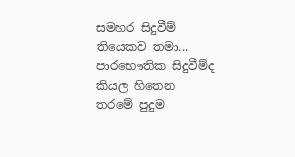සමහර සිදුවීම් තියෙකව තමා... පාරභෞතික සිදුවීම්ද කියල හිතෙන තරමේ පුදුම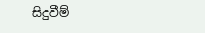සිදුවීම්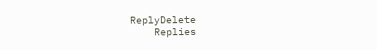ReplyDelete
    Replies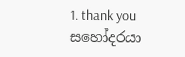1. thank you සහෝදරයා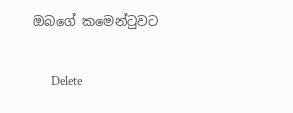ඔබගේ කමෙන්ටුවට

      Delete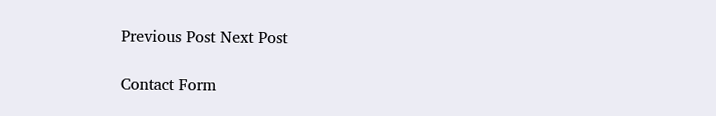Previous Post Next Post

Contact Form